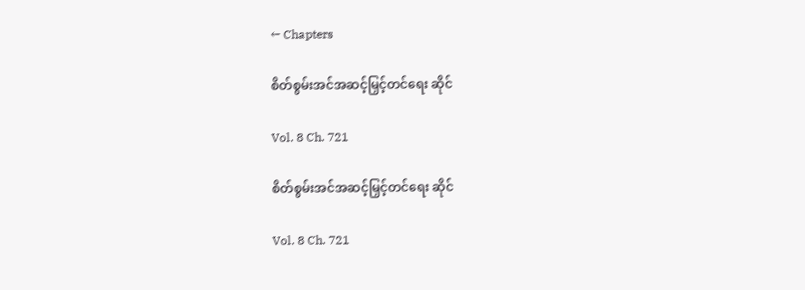← Chapters

စိတ်စွမ်းအင်အဆင့်မြှင့်တင်ရေး ဆိုင်

Vol. 8 Ch. 721

စိတ်စွမ်းအင်အဆင့်မြှင့်တင်ရေး ဆိုင်

Vol. 8 Ch. 721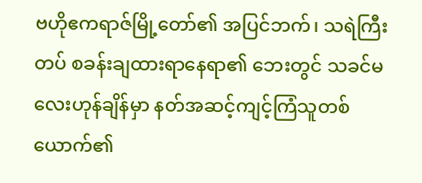ဗဟိုဧကရာဇ်မြို့တော်၏ အပြင်ဘက်၊ သရဲကြီးတပ် စခန်းချထားရာနေရာ၏ ဘေးတွင် သခင်မလေးဟုန်ချိန်မှာ နတ်အဆင့်ကျင့်ကြံသူတစ်ယောက်၏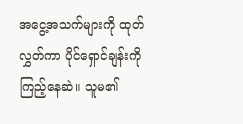အငွေ့အသက်များကို ထုတ်လွှတ်ကာ ပိုင်ရှောင်ချန်းကို ကြည့်နေဆဲ။ သူမ၏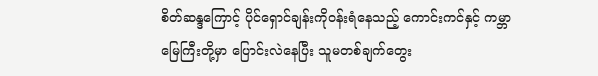စိတ်ဆန္ဒကြောင့် ပိုင်ရှောင်ချန်းကိုဝန်းရံနေသည့် ကောင်းကင်နှင့် ကမ္ဘာမြေကြီးတို့မှာ ပြောင်းလဲနေပြီး သူမတစ်ချက်တွေး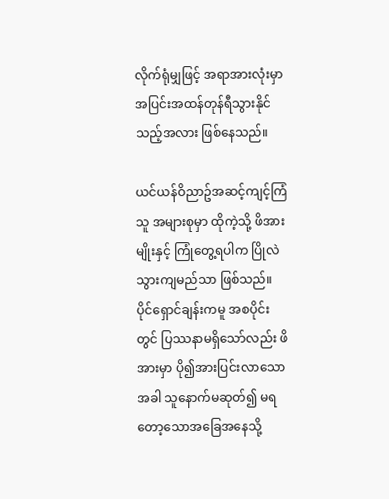လိုက်ရုံမျှဖြင့် အရာအားလုံးမှာ အပြင်းအထန်တုန်ရီသွားနိုင်သည့်အလား ဖြစ်နေသည်။

ယင်ယန်ဝိညာဥ်အဆင့်ကျင့်ကြံသူ အများစုမှာ ထိုကဲ့သို့ ဖိအားမျိုးနှင့် ကြုံတွေ့ရပါက ပြိုလဲသွားကျမည်သာ ဖြစ်သည်။ ပိုင်ရှောင်ချန်းကမူ အစပိုင်းတွင် ပြဿနာမရှိသော်လည်း ဖိအားမှာ ပို၍အားပြင်းလာသောအခါ သူနောက်မဆုတ်၍ မရတော့သောအခြေအနေသို့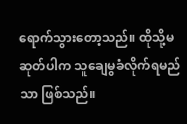ရောက်သွားတော့သည်။ ထိုသို့မဆုတ်ပါက သူချေမွခံလိုက်ရမည်သာ ဖြစ်သည်။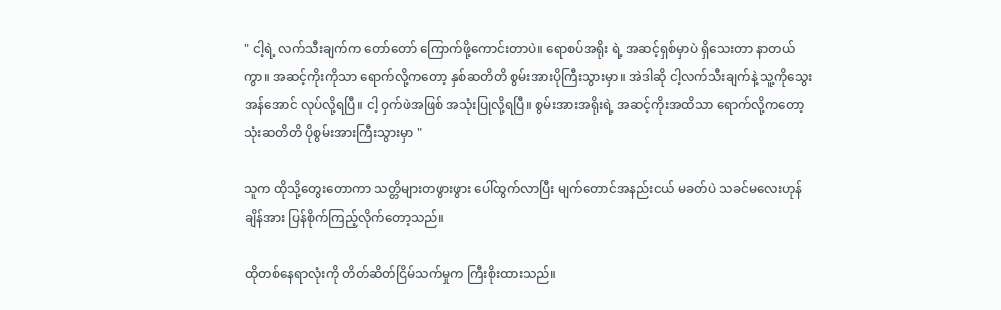" ငါ့ရဲ့ လက်သီးချက်က တော်တော် ကြောက်ဖို့ကောင်းတာပဲ။ ရောစပ်အရိုး ရဲ့ အဆင့်ရှစ်မှာပဲ ရှိသေးတာ နာတယ်ကွာ။ အဆင့်ကိုးကိုသာ ရောက်လို့ကတော့ နှစ်ဆတိတိ စွမ်းအားပိုကြီးသွားမှာ။ အဲဒါဆို ငါ့လက်သီးချက်နဲ့ သူ့ကိုသွေးအန်အောင် လုပ်လို့ရပြီ။ ငါ့ ဝှက်ဖဲအဖြစ် အသုံးပြုလို့ရပြီ။ စွမ်းအားအရိုးရဲ့ အဆင့်ကိုးအထိသာ ရောက်လို့ကတော့ သုံးဆတိတိ ပိုစွမ်းအားကြီးသွားမှာ "

သူက ထိုသို့တွေးတောကာ သတ္တိများတဖွားဖွား ပေါ်ထွက်လာပြီး မျက်တောင်အနည်းငယ် မခတ်ပဲ သခင်မလေးဟုန်ချိန်အား ပြန်စိုက်ကြည့်လိုက်တော့သည်။

ထိုတစ်နေရာလုံးကို တိတ်ဆိတ်ငြိမ်သက်မှုက ကြီးစိုးထားသည်။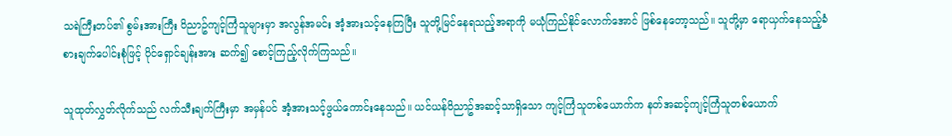သရဲကြီးတပ်၏ စွမ်းအားကြီး ဝိညာဥ်ကျင့်ကြံသူများမှာ အလွန်အမင်း အံ့အားသင့်နေကြပြီး သူတို့မြင်နေရသည့်အရာကို မယုံကြည်နိုင်လောက်အောင် ဖြစ်နေတော့သည်။ သူတို့မှာ ရောယှက်နေသည့်ခံစားချက်ပေါင်းစုံဖြင့် ပိုင်ရှောင်ချန်းအား ဆက်၍ စောင့်ကြည့်လိုက်ကြသည်။

သူထုတ်လွှတ်လိုက်သည် လက်သီးချက်ကြီးမှာ အမှန်ပင် အံ့အားသင့်ဖွယ်ကောင်းနေသည်။ ယင်ယန်ဝိညာဥ်အဆင့်သာရှိသော ကျင့်ကြံသူတစ်ယောက်က နတ်အဆင့်ကျင့်ကြံသူတစ်ယောက်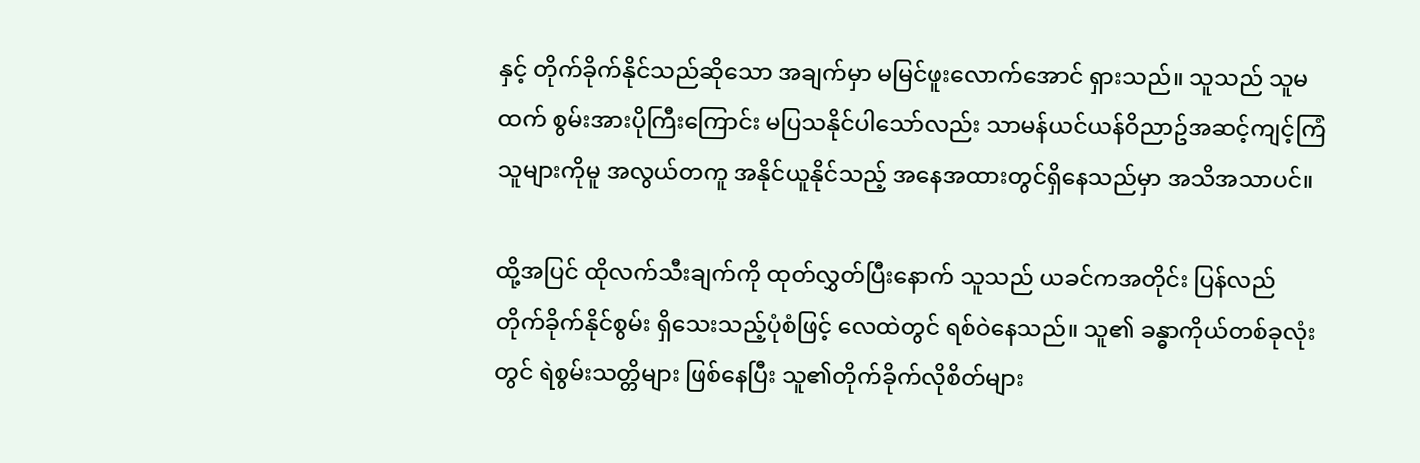နှင့် တိုက်ခိုက်နိုင်သည်ဆိုသော အချက်မှာ မမြင်ဖူးလောက်အောင် ရှားသည်။ သူသည် သူမထက် စွမ်းအားပိုကြီးကြောင်း မပြသနိုင်ပါသော်လည်း သာမန်ယင်ယန်ဝိညာဥ်အဆင့်ကျင့်ကြံသူများကိုမူ အလွယ်တကူ အနိုင်ယူနိုင်သည့် အနေအထားတွင်ရှိနေသည်မှာ အသိအသာပင်။

ထို့အပြင် ထိုလက်သီးချက်ကို ထုတ်လွှတ်ပြီးနောက် သူသည် ယခင်ကအတိုင်း ပြန်လည်တိုက်ခိုက်နိုင်စွမ်း ရှိသေးသည့်ပုံစံဖြင့် လေထဲတွင် ရစ်ဝဲနေသည်။ သူ၏ ခန္ဓာကိုယ်တစ်ခုလုံးတွင် ရဲစွမ်းသတ္တိများ ဖြစ်နေပြီး သူ၏တိုက်ခိုက်လိုစိတ်များ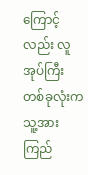ကြောင့်လည်း လူအုပ်ကြီးတစ်ခုလုံးက သူ့အားကြည်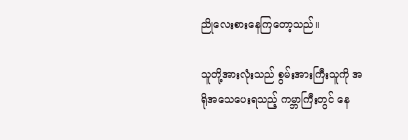ညိုလေးစားနေကြတော့သည်။

သူတို့အားလုံးသည် စွမ်းအားကြီးသူကို အရိုအသေပေးရသည့် ကမ္ဘာကြီးတွင် နေ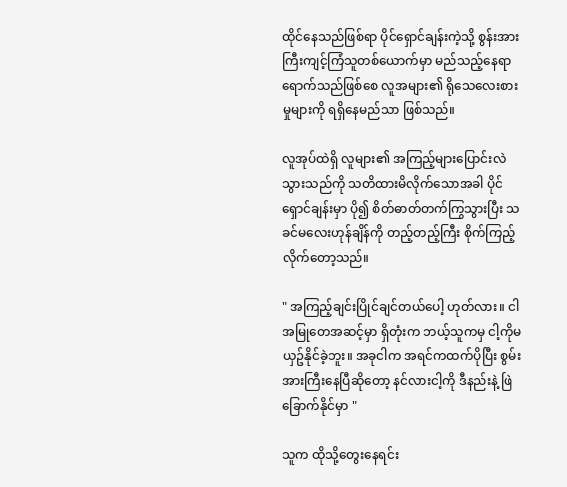ထိုင်နေသည်ဖြစ်ရာ ပိုင်ရှောင်ချန်းကဲ့သို့ စွန်းအားကြီးကျင့်ကြံသူတစ်ယောက်မှာ မည်သည့်နေရာရောက်သည်ဖြစ်စေ လူအများ၏ ရိုသေလေးစားမှုများကို ရရှိနေမည်သာ ဖြစ်သည်။

လူအုပ်ထဲရှိ လူများ၏ အကြည့်များပြောင်းလဲသွားသည်ကို သတိထားမိလိုက်သောအခါ ပိုင်ရှောင်ချန်းမှာ ပို၍ စိတ်ဓာတ်တက်ကြွသွားပြီး သခင်မလေးဟုန်ချိန်ကို တည့်တည့်ကြီး စိုက်ကြည့်လိုက်တော့သည်။

" အကြည့်ချင်းပြိုင်ချင်တယ်ပေါ့ ဟုတ်လား။ ငါအမြုတေအဆင့်မှာ ရှိတုံးက ဘယ့်သူကမှ ငါ့ကိုမယှဥ်နိုင်ခဲ့ဘူး။ အခုငါက အရင်ကထက်ပိုပြီး စွမ်းအားကြီးနေပြီဆိုတော့ နင်လားငါ့ကို ဒီနည်းနဲ့ ဖြဲခြောက်နိုင်မှာ "

သူက ထိုသို့တွေးနေရင်း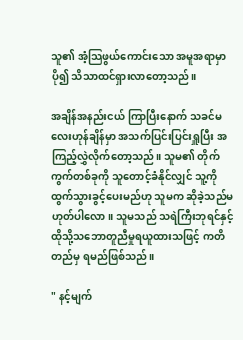သူ၏ အံ့သြဖွယ်ကောင်းသော အမူအရာမှာ ပို၍ သိသာထင်ရှားလာတော့သည်။

အချိန်အနည်းငယ် ကြာပြီးနောက် သခင်မလေးဟုန်ချိန်မှာ အသက်ပြင်းပြင်းရှူပြီး အကြည့်လွှဲလိုက်တော့သည်။ သူမ၏ တိုက်ကွက်တစ်ခုကို သူတောင့်ခံနိုင်လျှင် သူ့ကိုထွက်သွားခွင့်ပေးမည်ဟု သူမက ဆိုခဲ့သည်မဟုတ်ပါလော။ သူမသည် သရဲကြီးဘုရင်နှင့် ထိုသို့သဘောတူညီမှုရယူထားသဖြင့် ကတိတည်မှ ရမည်ဖြစ်သည်။

" နင့်မျက်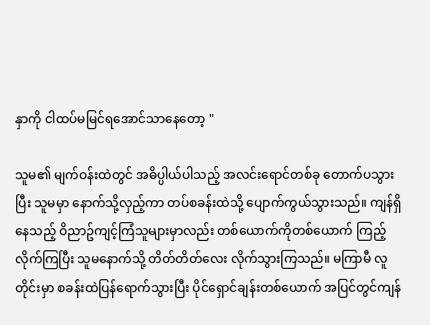နှာကို ငါထပ်မမြင်ရအောင်သာနေတော့ "

သူမ၏ မျက်ဝန်းထဲတွင် အဓိပ္ပါယ်ပါသည့် အလင်းရောင်တစ်ခု တောက်ပသွားပြီး သူမမှာ နောက်သို့လှည့်ကာ တပ်စခန်းထဲသို့ ပျောက်ကွယ်သွားသည်။ ကျန်ရှိနေသည့် ဝိညာဥ်ကျင့်ကြံသူများမှာလည်း တစ်ယောက်ကိုတစ်ယောက် ကြည့်လိုက်ကြပြီး သူမနောက်သို့ တိတ်တိတ်လေး လိုက်သွားကြသည်။ မကြာမီ လူတိုင်းမှာ စခန်းထဲပြန်ရောက်သွားပြီး ပိုင်ရှောင်ချန်းတစ်ယောက် အပြင်တွင်ကျန်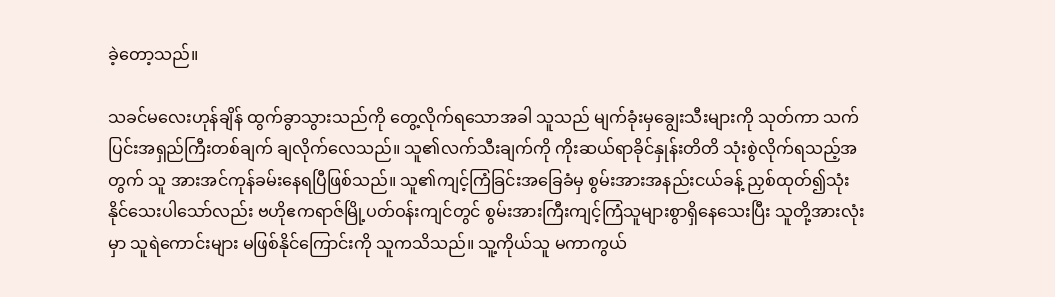ခဲ့တော့သည်။

သခင်မလေးဟုန်ချိန် ထွက်ခွာသွားသည်ကို တွေ့လိုက်ရသောအခါ သူသည် မျက်ခုံးမှချွေးသီးများကို သုတ်ကာ သက်ပြင်းအရှည်ကြီးတစ်ချက် ချလိုက်လေသည်။ သူ၏လက်သီးချက်ကို ကိုးဆယ်ရာခိုင်နှုန်းတိတိ သုံးစွဲလိုက်ရသည့်အတွက် သူ အားအင်ကုန်ခမ်းနေရပြီဖြစ်သည်။ သူ၏ကျင့်ကြံခြင်းအခြေခံမှ စွမ်းအားအနည်းငယ်ခန့် ညှစ်ထုတ်၍သုံးနိုင်သေးပါသော်လည်း ဗဟိုဧကရာဇ်မြို့ပတ်ဝန်းကျင်တွင် စွမ်းအားကြီးကျင့်ကြံသူများစွာရှိနေသေးပြီး သူတို့အားလုံးမှာ သူရဲကောင်းများ မဖြစ်နိုင်ကြောင်းကို သူကသိသည်။ သူ့ကိုယ်သူ မကာကွယ်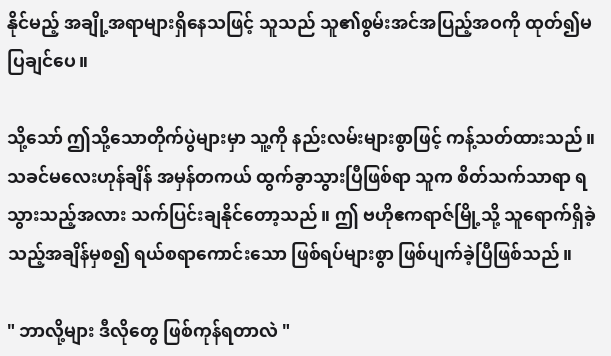နိုင်မည့် အချို့အရာများရှိနေသဖြင့် သူသည် သူ၏စွမ်းအင်အပြည့်အဝကို ထုတ်၍မပြချင်ပေ။

သို့သော် ဤသို့သောတိုက်ပွဲများမှာ သူ့ကို နည်းလမ်းများစွာဖြင့် ကန့်သတ်ထားသည်။ သခင်မလေးဟုန်ချိန် အမှန်တကယ် ထွက်ခွာသွားပြီဖြစ်ရာ သူက စိတ်သက်သာရာ ရသွားသည့်အလား သက်ပြင်းချနိုင်တော့သည်။ ဤ ဗဟိုဧကရာဇ်မြို့သို့ သူရောက်ရှိခဲ့သည့်အချိန်မှစ၍ ရယ်စရာကောင်းသော ဖြစ်ရပ်များစွာ ဖြစ်ပျက်ခဲ့ပြီဖြစ်သည်။

" ဘာလို့များ ဒီလိုတွေ ဖြစ်ကုန်ရတာလဲ "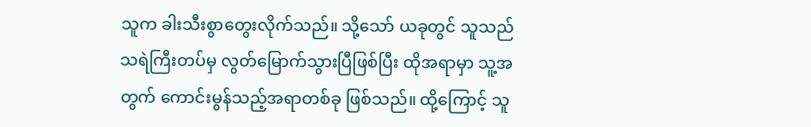သူက ခါးသီးစွာတွေးလိုက်သည်။ သို့သော် ယခုတွင် သူသည် သရဲကြီးတပ်မှ လွတ်မြောက်သွားပြီဖြစ်ပြီး ထိုအရာမှာ သူ့အတွက် ကောင်းမွန်သည့်အရာတစ်ခု ဖြစ်သည်။ ထို့ကြောင့် သူ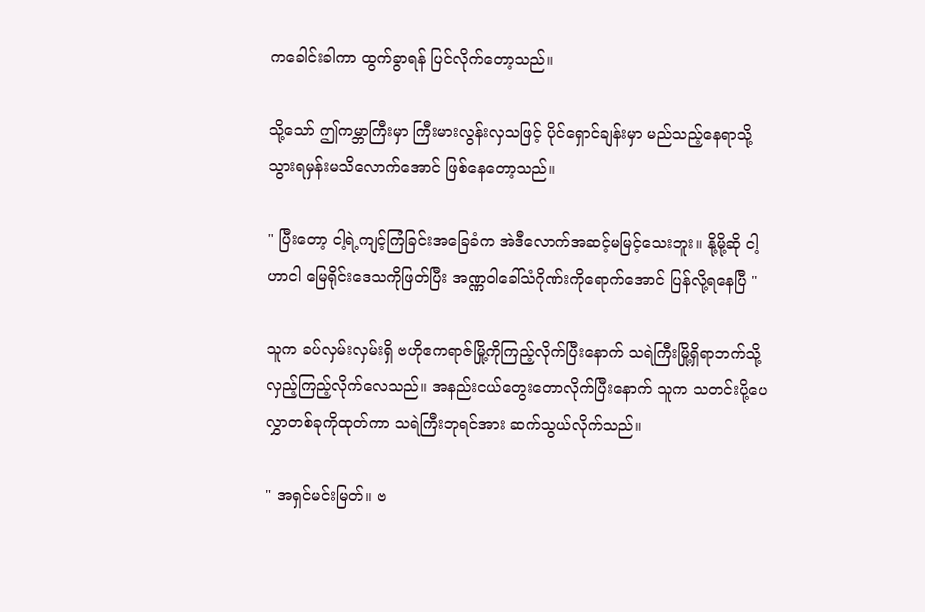ကခေါင်းခါကာ ထွက်ခွာရန် ပြင်လိုက်တော့သည်။

သို့သော် ဤကမ္ဘာကြီးမှာ ကြီးမားလွန်းလှသဖြင့် ပိုင်ရှောင်ချန်းမှာ မည်သည့်နေရာသို့ သွားရမှန်းမသိလောက်အောင် ဖြစ်နေတော့သည်။

" ပြီးတော့ ငါ့ရဲ့ကျင့်ကြံခြင်းအခြေခံက အဲဒီလောက်အဆင့်မမြင့်သေးဘူး။ နို့မို့ဆို ငါ့ဟာငါ မြေရိုင်းဒေသကိုဖြတ်ပြီး အဏ္ဏဝါခေါ်သံဂိုဏ်းကိုရောက်အောင် ပြန်လို့ရနေပြီ "

သူက ခပ်လှမ်းလှမ်းရှိ ဗဟိုဧကရာဇ်မြို့ကိုကြည့်လိုက်ပြီးနောက် သရဲကြီးမြို့ရှိရာဘက်သို့ လှည့်ကြည့်လိုက်လေသည်။ အနည်းငယ်တွေးတောလိုက်ပြီးနောက် သူက သတင်းပို့ပေလွှာတစ်ခုကိုထုတ်ကာ သရဲကြီးဘုရင်အား ဆက်သွယ်လိုက်သည်။

" အရှင်မင်းမြတ်။ ဗ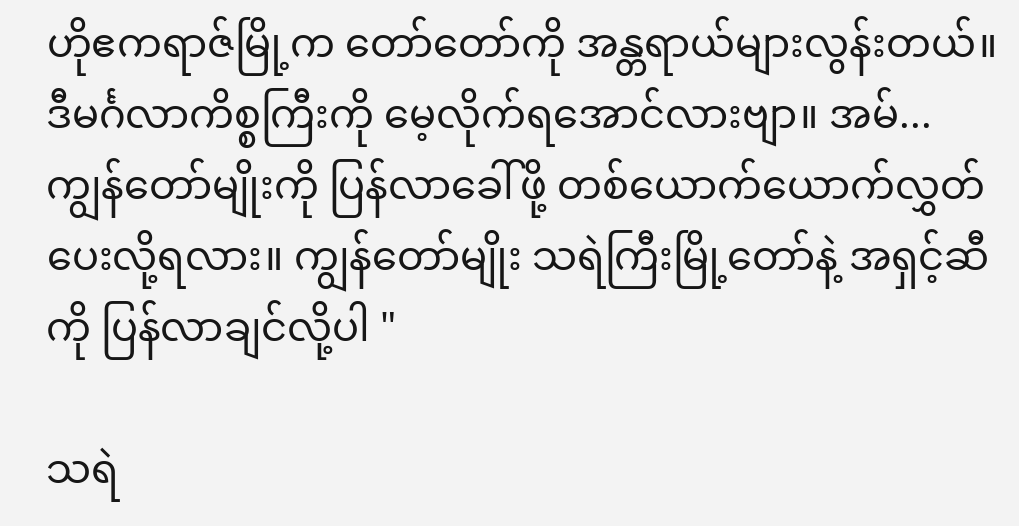ဟိုဧကရာဇ်မြို့က တော်တော်ကို အန္တရာယ်များလွန်းတယ်။ ဒီမင်္ဂလာကိစ္စကြီးကို မေ့လိုက်ရအောင်လားဗျာ။ အမ်... ကျွန်တော်မျိုးကို ပြန်လာခေါ်ဖို့ တစ်ယောက်ယောက်လွှတ်ပေးလို့ရလား။ ကျွန်တော်မျိုး သရဲကြီးမြို့တော်နဲ့ အရှင့်ဆီကို ပြန်လာချင်လို့ပါ "

သရဲ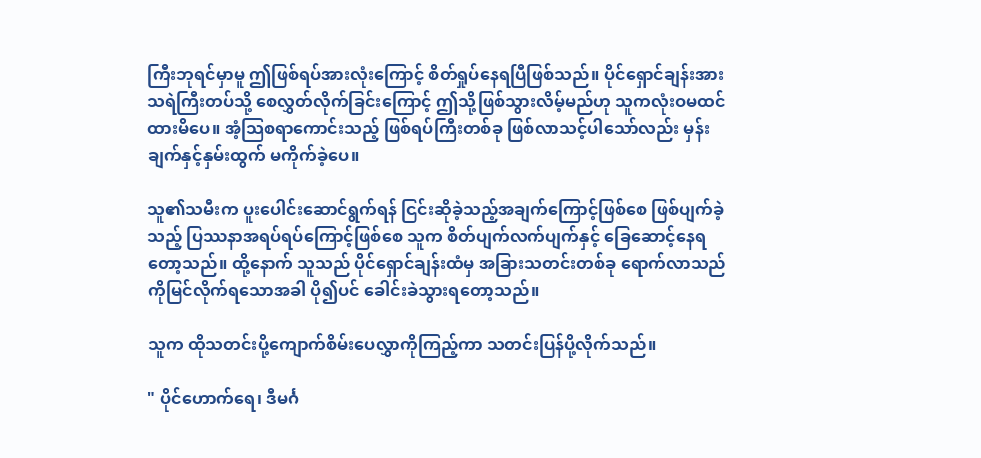ကြီးဘုရင်မှာမူ ဤဖြစ်ရပ်အားလုံးကြောင့် စိတ်ရှုပ်နေရပြီဖြစ်သည်။ ပိုင်ရှောင်ချန်းအား သရဲကြီးတပ်သို့ စေလွှတ်လိုက်ခြင်းကြောင့် ဤသို့ဖြစ်သွားလိမ့်မည်ဟု သူကလုံးဝမထင်ထားမိပေ။ အံ့သြစရာကောင်းသည့် ဖြစ်ရပ်ကြီးတစ်ခု ဖြစ်လာသင့်ပါသော်လည်း မှန်းချက်နှင့်နှမ်းထွက် မကိုက်ခဲ့ပေ။

သူ၏သမီးက ပူးပေါင်းဆောင်ရွက်ရန် ငြင်းဆိုခဲ့သည့်အချက်ကြောင့်ဖြစ်စေ ဖြစ်ပျက်ခဲ့သည့် ပြဿနာအရပ်ရပ်ကြောင့်ဖြစ်စေ သူက စိတ်ပျက်လက်ပျက်နှင့် ခြေဆောင့်နေရတော့သည်။ ထို့နောက် သူသည် ပိုင်ရှောင်ချန်းထံမှ အခြားသတင်းတစ်ခု ရောက်လာသည်ကိုမြင်လိုက်ရသောအခါ ပို၍ပင် ခေါင်းခဲသွားရတော့သည်။

သူက ထိုသတင်းပို့ကျောက်စိမ်းပေလွှာကိုကြည့်ကာ သတင်းပြန်ပို့လိုက်သည်။

" ပိုင်ဟောက်ရေ၊ ဒီမင်္ဂ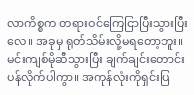လာကိစ္စက တရားဝင်ကြေငြာပြီးသွားပြီးလေ။ အခုမှ ရုတ်သိမ်းလို့မရတော့ဘူး။ မင်းကျစ်မိုဆီသွားပြီး ချက်ချင်းတောင်းပန်လိုက်ပါကွာ။ အကုန်လုံးကိုရှင်းပြ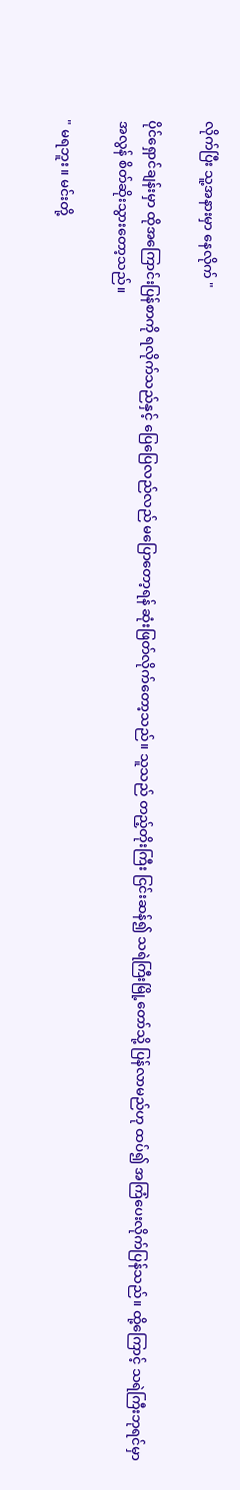လိုက်ပြီး သူ့အနားမှာ နေလိုက် "

ပိုင်ရှောင်ချန်းမှာ ထိုအကြောင်းပြန်စာကို ရလိုက်သည်နှင့် ပြေပြေလည်လည် မပြောတော့ရန် ဆုံးဖြတ်လိုက်တော့သည်။ သူသည် တည့်တိုးကြီး ငြင်းဆန်၍ သရဲကြီးမြို့တော်သို့ ပြန်လာမည်ဟု ထပ်၍ အကြံပေးလိုက်ပြန်သည်။ ထို့ကြောင့် သရဲကြီးဘုရင်မှာ အလွန် စိတ်ဆိုးသွားတော့သည်။

" မရဘူး။ မင်းတို့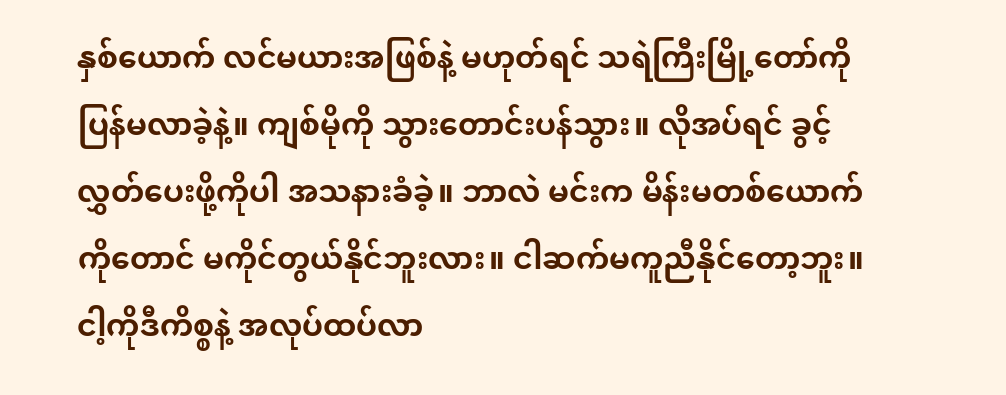နှစ်ယောက် လင်မယားအဖြစ်နဲ့ မဟုတ်ရင် သရဲကြီးမြို့တော်ကို ပြန်မလာခဲ့နဲ့။ ကျစ်မိုကို သွားတောင်းပန်သွား။ လိုအပ်ရင် ခွင့်လွှတ်ပေးဖို့ကိုပါ အသနားခံခဲ့။ ဘာလဲ မင်းက မိန်းမတစ်ယောက်ကိုတောင် မကိုင်တွယ်နိုင်ဘူးလား။ ငါဆက်မကူညီနိုင်တော့ဘူး။ ငါ့ကိုဒီကိစ္စနဲ့ အလုပ်ထပ်လာ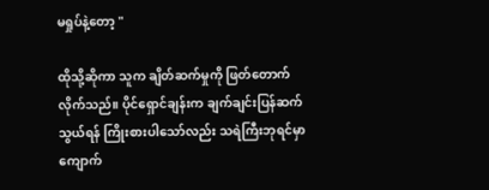မရှုပ်နဲ့တော့ "

ထိုသို့ဆိုကာ သူက ချိတ်ဆက်မှုကို ဖြတ်တောက်လိုက်သည်။ ပိုင်ရှောင်ချန်းက ချက်ချင်းပြန်ဆက်သွယ်ရန် ကြိုးစားပါသော်လည်း သရဲကြီးဘုရင်မှာ ကျောက်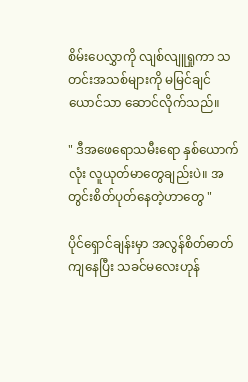စိမ်းပေလွှာကို လျစ်လျူရှုကာ သတင်းအသစ်များကို မမြင်ချင်ယောင်သာ ဆောင်လိုက်သည်။

" ဒီအဖေရောသမီးရော နှစ်ယောက်လုံး လူယုတ်မာတွေချည်းပဲ။ အတွင်းစိတ်ပုတ်နေတဲ့ဟာတွေ "

ပိုင်ရှောင်ချန်းမှာ အလွန်စိတ်ဓာတ်ကျနေပြီး သခင်မလေးဟုန်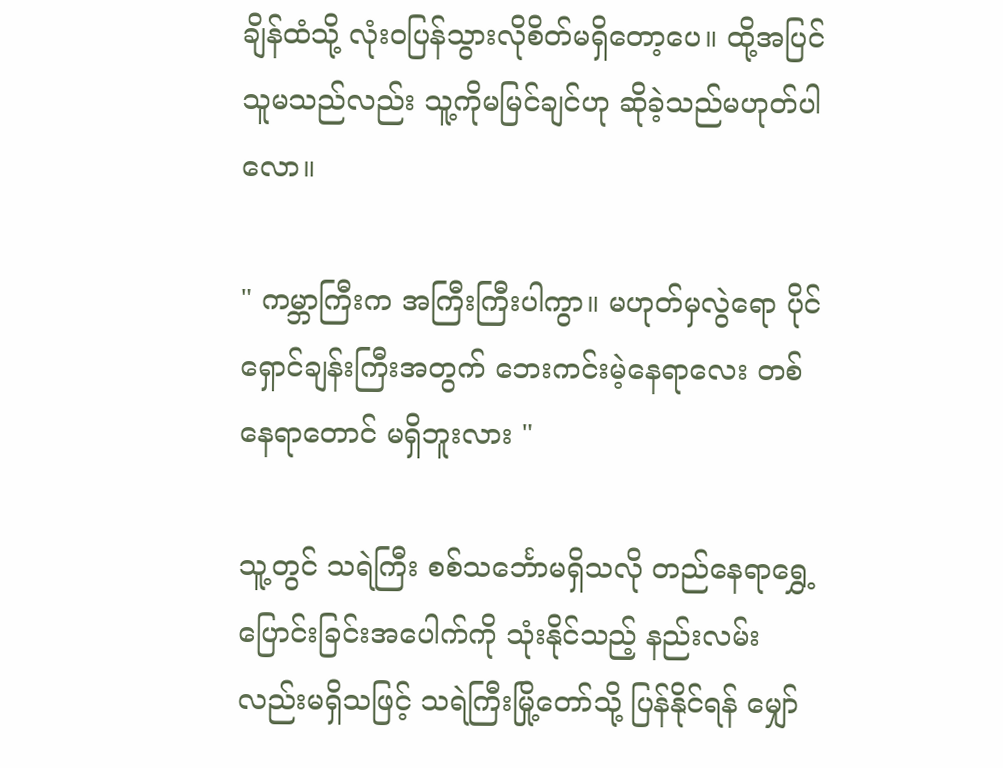ချိန်ထံသို့ လုံးဝပြန်သွားလိုစိတ်မရှိတော့ပေ။ ထို့အပြင် သူမသည်လည်း သူ့ကိုမမြင်ချင်ဟု ဆိုခဲ့သည်မဟုတ်ပါလော။

" ကမ္ဘာကြီးက အကြီးကြီးပါကွာ။ မဟုတ်မှလွဲရော ပိုင်ရှောင်ချန်းကြီးအတွက် ဘေးကင်းမဲ့နေရာလေး တစ်နေရာတောင် မရှိဘူးလား "

သူ့တွင် သရဲကြီး စစ်သင်္ဘောမရှိသလို တည်နေရာရွှေ့ပြောင်းခြင်းအပေါက်ကို သုံးနိုင်သည့် နည်းလမ်းလည်းမရှိသဖြင့် သရဲကြီးမြို့တော်သို့ ပြန်နိုင်ရန် မျှော်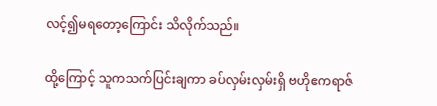လင့်၍မရတော့ကြောင်း သိလိုက်သည်။

ထို့ကြောင့် သူကသက်ပြင်းချကာ ခပ်လှမ်းလှမ်းရှိ ဗဟိုဧကရာဇ်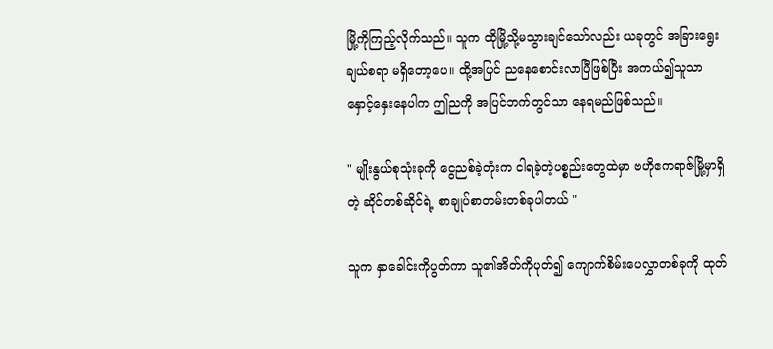မြို့ကိုကြည့်လိုက်သည်။ သူက ထိုမြို့သို့မသွားချင်သော်လည်း ယခုတွင် အခြားရွေးချယ်စရာ မရှိတော့ပေ။ ထို့အပြင် ညနေစောင်းလာပြီဖြစ်ပြီး အကယ်၍သူသာ နှောင့်နှေးနေပါက ဤညကို အပြင်ဘက်တွင်သာ နေရမည်ဖြစ်သည်။

" မျိုးနွယ်စုသုံးခုကို ငွေညစ်ခဲ့တုံးက ငါရခဲ့တဲ့ပစ္စည်းတွေထဲမှာ ဗဟိုဧကရာဇ်မြို့မှာရှိတဲ့ ဆိုင်တစ်ဆိုင်ရဲ့ စာချုပ်စာတမ်းတစ်ခုပါတယ် "

သူက နှာခေါင်းကိုပွတ်ကာ သူ၏အိတ်ကိုပုတ်၍ ကျောက်စိမ်းပေလွှာတစ်ခုကို ထုတ်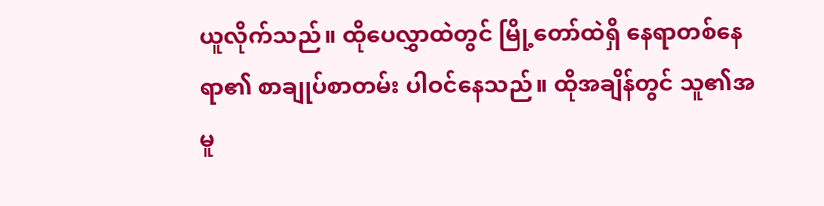ယူလိုက်သည်။ ထိုပေလွှာထဲတွင် မြို့တော်ထဲရှိ နေရာတစ်နေရာ၏ စာချုပ်စာတမ်း ပါဝင်နေသည်။ ထိုအချိန်တွင် သူ၏အမူ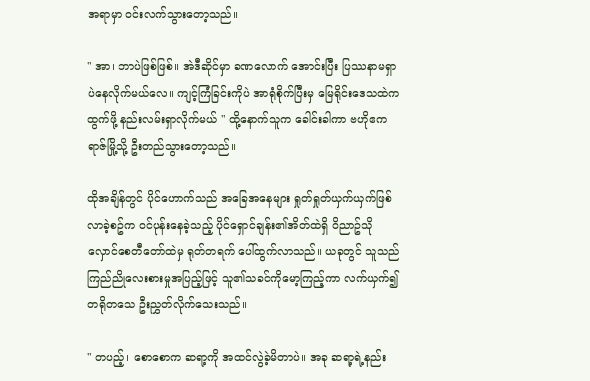အရာမှာ ဝင်းလက်သွားတော့သည်။

" အာ၊ ဘာပဲဖြစ်ဖြစ်။ အဲဒီဆိုင်မှာ ခဏလောက် အောင်းပြီး ပြဿနာမရှာပဲနေလိုက်မယ်လေ။ ကျင့်ကြံခြင်းကိုပဲ အာရုံစိုက်ပြီးမှ မြေရိုင်းဒေသထဲကထွက်ဖို့ နည်းလမ်းရှာလိုက်မယ် " ထို့နောက်သူက ခေါင်းခါကာ ဗဟိုဧကရာဇ်မြို့သို့ ဦးတည်သွားတော့သည်။

ထိုအချိန်တွင် ပိုင်ဟောက်သည် အခြေအနေများ ရှုတ်ရှုတ်ယှက်ယှက်ဖြစ်လာခဲ့စဥ်က ဝင်ပုန်းနေခဲ့သည့် ပိုင်ရှောင်ချန်း၏အိတ်ထဲရှိ ဝိညာဥ်သိုလှောင်စေတီတော်ထဲမှ ရုတ်တရက် ပေါ်ထွက်လာသည်။ ယခုတွင် သူသည် ကြည်ညိုလေးစားမှုအပြည့်ဖြင့် သူ၏သခင်ကိုမော့ကြည့်ကာ လက်ယှက်၍ တရိုတသေ ဦးညွှတ်လိုက်သေးသည်။

" တပည့်၊ စောစောက ဆရာ့ကို အထင်လွဲခဲ့မိတာပဲ။ အခု ဆရာ့ရဲ့နည်း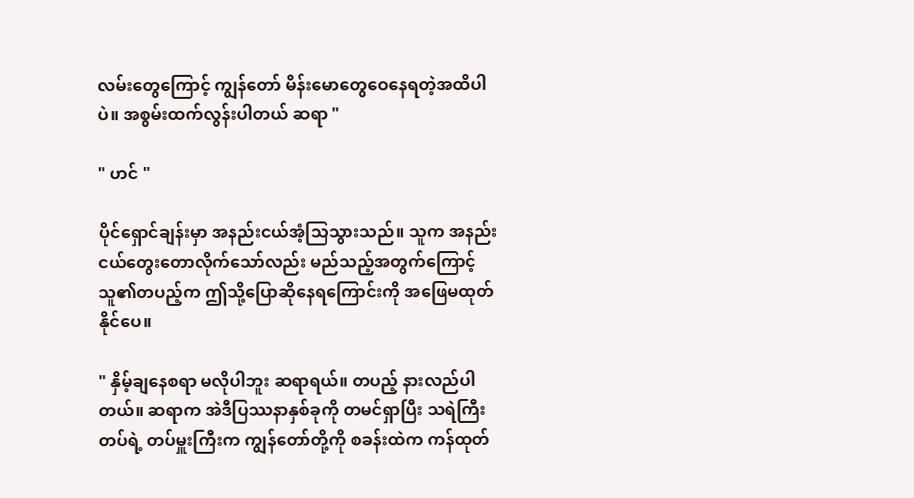လမ်းတွေကြောင့် ကျွန်တော် မိန်းမောတွေဝေနေရတဲ့အထိပါပဲ။ အစွမ်းထက်လွန်းပါတယ် ဆရာ "

" ဟင် "

ပိုင်ရှောင်ချန်းမှာ အနည်းငယ်အံ့သြသွားသည်။ သူက အနည်းငယ်တွေးတောလိုက်သော်လည်း မည်သည့်အတွက်ကြောင့် သူ၏တပည့်က ဤသို့ပြောဆိုနေရကြောင်းကို အဖြေမထုတ်နိုင်ပေ။

" နှိမ့်ချနေစရာ မလိုပါဘူး ဆရာရယ်။ တပည့် နားလည်ပါတယ်။ ဆရာက အဲဒီပြဿနာနှစ်ခုကို တမင်ရှာပြီး သရဲကြီးတပ်ရဲ့ တပ်မှူးကြီးက ကျွန်တော်တို့ကို စခန်းထဲက ကန်ထုတ်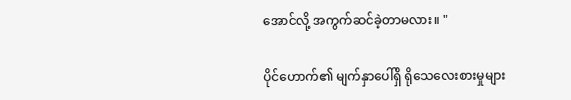အောင်လို့ အကွက်ဆင်ခဲ့တာမလား။ "

ပိုင်ဟောက်၏ မျက်နှာပေါ်ရှိ ရိုသေလေးစားမှုများ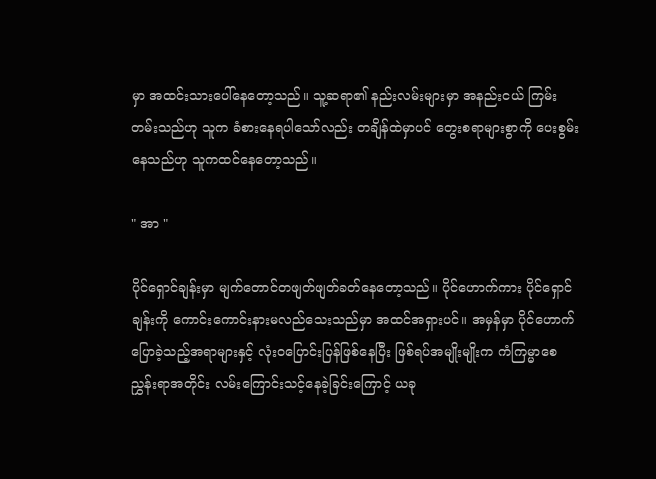မှာ အထင်းသားပေါ်နေတော့သည်။ သူ့ဆရာ၏ နည်းလမ်းများမှာ အနည်းငယ် ကြမ်းတမ်းသည်ဟု သူက ခံစားနေရပါသော်လည်း တချိန်ထဲမှာပင် တွေးစရာများစွာကို ပေးစွမ်းနေသည်ဟု သူကထင်နေတော့သည်။

" အာ "

ပိုင်ရှောင်ချန်းမှာ မျက်တောင်တဖျတ်ဖျတ်ခတ်နေတော့သည်။ ပိုင်ဟောက်ကား ပိုင်ရှောင်ချန်းကို ကောင်းကောင်းနားမလည်သေးသည်မှာ အထင်အရှားပင်။ အမှန်မှာ ပိုင်ဟောက်ပြောခဲ့သည့်အရာများနှင့် လုံးဝပြောင်းပြန်ဖြစ်နေပြီး ဖြစ်ရပ်အမျိုးမျိုးက ကံကြမ္မာစေညွှန်းရာအတိုင်း လမ်းကြောင်းသင့်နေခဲ့ခြင်းကြောင့် ယခု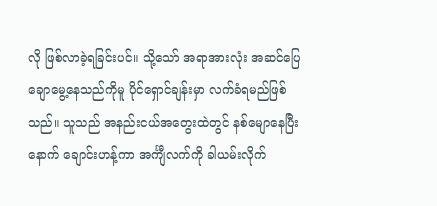လို ဖြစ်လာခဲ့ရခြင်းပင်။ သို့သော် အရာအားလုံး အဆင်ပြေချောမွေ့နေသည်ကိုမူ ပိုင်ရှောင်ချန်းမှာ လက်ခံရမည်ဖြစ်သည်။ သူသည် အနည်းငယ်အတွေးထဲတွင် နစ်မျောနေပြီးနောက် ချောင်းဟန့်ကာ အင်္ကျီလက်ကို ခါယမ်းလိုက်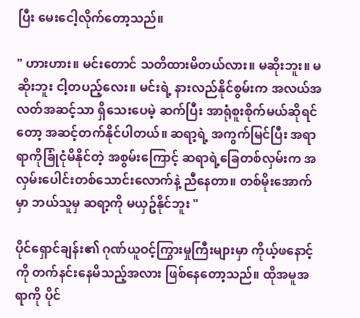ပြီး မေးငေါ့လိုက်တော့သည်။

" ဟားဟား။ မင်းတောင် သတိထားမိတယ်လား။ မဆိုးဘူး။ မဆိုးဘူး ငါ့တပည့်လေး။ မင်းရဲ့ နားလည်နိုင်စွမ်းက အလယ်အလတ်အဆင့်သာ ရှိသေးပေမဲ့ ဆက်ပြီး အာရုံစူးစိုက်မယ်ဆိုရင်တော့ အဆင့်တက်နိုင်ပါတယ်။ ဆရာ့ရဲ့ အကွက်မြင်ပြီး အရာရာကိုခြုံငုံမိနိုင်တဲ့ အစွမ်းကြောင့် ဆရာရဲ့ခြေတစ်လှမ်းက အလှမ်းပေါင်းတစ်သောင်းလောက်နဲ့ ညီနေတာ။ တစ်မိုးအောက်မှာ ဘယ်သူမှ ဆရာ့ကို မယှဥ်နိုင်ဘူး "

ပိုင်ရှောင်ချန်း၏ ဂုဏ်ယူဝင့်ကြွားမှုကြီးများမှာ ကိုယ့်ဖနောင့်ကို တက်နင်းနေမိသည့်အလား ဖြစ်နေတော့သည်။ ထိုအမူအရာကို ပိုင်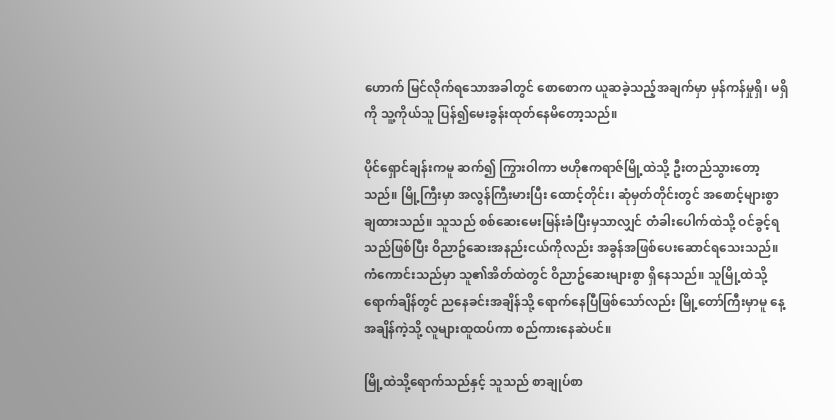ဟောက် မြင်လိုက်ရသောအခါတွင် စောစောက ယူဆခဲ့သည့်အချက်မှာ မှန်ကန်မှုရှိ၊ မရှိကို သူ့ကိုယ်သူ ပြန်၍မေးခွန်းထုတ်နေမိတော့သည်။

ပိုင်ရှောင်ချန်းကမူ ဆက်၍ ကြွားဝါကာ ဗဟိုဧကရာဇ်မြို့ထဲသို့ ဦးတည်သွားတော့သည်။ မြို့ကြီးမှာ အလွန်ကြီးမားပြီး ထောင့်တိုင်း၊ ဆုံမှတ်တိုင်းတွင် အစောင့်များစွာချထားသည်။ သူသည် စစ်ဆေးမေးမြန်းခံပြီးမှသာလျှင် တံခါးပေါက်ထဲသို့ ဝင်ခွင့်ရသည်ဖြစ်ပြီး ဝိညာဥ်ဆေးအနည်းငယ်ကိုလည်း အခွန်အဖြစ်ပေးဆောင်ရသေးသည်။ ကံကောင်းသည်မှာ သူ၏အိတ်ထဲတွင် ဝိညာဥ်ဆေးများစွာ ရှိနေသည်။ သူမြို့ထဲသို့ရောက်ချိန်တွင် ညနေခင်းအချိန်သို့ ရောက်နေပြီဖြစ်သော်လည်း မြို့တော်ကြီးမှာမူ နေ့အချိန်ကဲ့သို့ လူများထူထပ်ကာ စည်ကားနေဆဲပင်။

မြို့ထဲသို့ရောက်သည်နှင့် သူသည် စာချုပ်စာ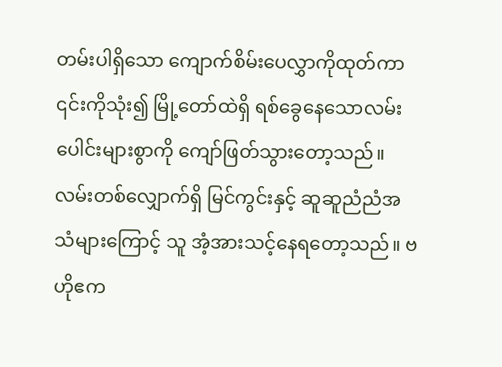တမ်းပါရှိသော ကျောက်စိမ်းပေလွှာကိုထုတ်ကာ ၎င်းကိုသုံး၍ မြို့တော်ထဲရှိ ရစ်ခွေနေသောလမ်းပေါင်းများစွာကို ကျော်ဖြတ်သွားတော့သည်။ လမ်းတစ်လျှောက်ရှိ မြင်ကွင်းနှင့် ဆူဆူညံညံအသံများကြောင့် သူ အံ့အားသင့်နေရတော့သည်။ ဗဟိုဧက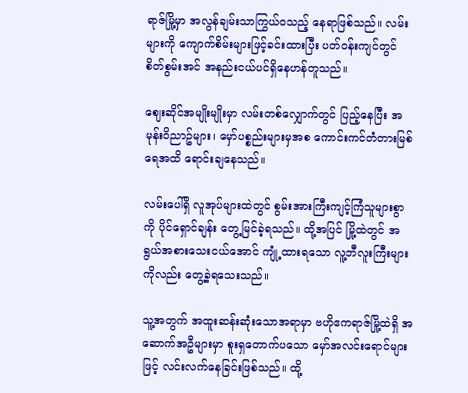ရာဇ်မြို့မှာ အလွန်ချမ်းသာကြွယ်ဝသည့် နေရာဖြစ်သည်။ လမ်းများကို ကျောက်စိမ်းများဖြင့်ခင်းထားပြီး ပတ်ဝန်းကျင်တွင် စိတ်စွမ်းအင် အနည်းငယ်ပင်ရှိနေဟန်တူသည်။

ဈေးဆိုင်အမျိုးမျိုးမှာ လမ်းတစ်လျှောက်တွင် ပြည့်နေပြီး အမုန်းဝိညာဥ်များ၊ မှော်ပစ္စည်းများမှအစ ကောင်းကင်တံတားမြစ်ရေအထိ ရောင်းချနေသည်။

လမ်းပေါ်ရှိ လူအုပ်များထဲတွင် စွမ်းအားကြီးကျင့်ကြံသူများစွာကို ပိုင်ရှောင်ချန်း တွေ့မြင်ခဲ့ရသည်။ ထို့အပြင် မြို့ထဲတွင် အရွယ်အစားသေးငယ်အောင် ကျုံ့ထားရသော လူ့ဘီလူးကြီးများကိုလည်း တွေ့ခဲ့ရသေးသည်။

သူ့အတွက် အထူးဆန်းဆုံးသောအရာမှာ ဗဟိုဧကရာဇ်မြို့ထဲရှိ အဆောက်အဦများမှာ စူးရှတောက်ပသော မှော်အလင်းရောင်များဖြင့် လင်းလက်နေခြင်းဖြစ်သည်။ ထို့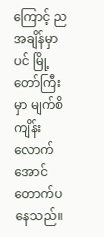ကြောင့် ညအချိန်မှာပင် မြို့တော်ကြီးမှာ မျက်စိကျိန်းလောက်အောင် တောက်ပနေသည်။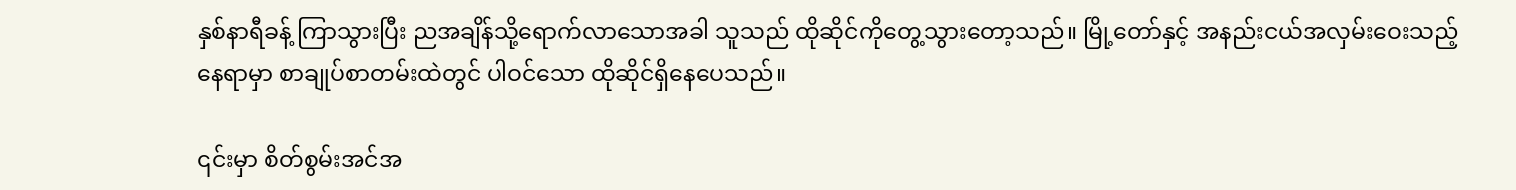နှစ်နာရီခန့် ကြာသွားပြီး ညအချိန်သို့ရောက်လာသောအခါ သူသည် ထိုဆိုင်ကိုတွေ့သွားတော့သည်။ မြို့တော်နှင့် အနည်းငယ်အလှမ်းဝေးသည့် နေရာမှာ စာချုပ်စာတမ်းထဲတွင် ပါဝင်သော ထိုဆိုင်ရှိနေပေသည်။

၎င်းမှာ စိတ်စွမ်းအင်အ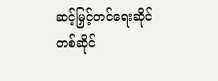ဆင့်မြှင့်တင်ရေးဆိုင်တစ်ဆိုင်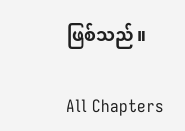ဖြစ်သည်။

All Chapters